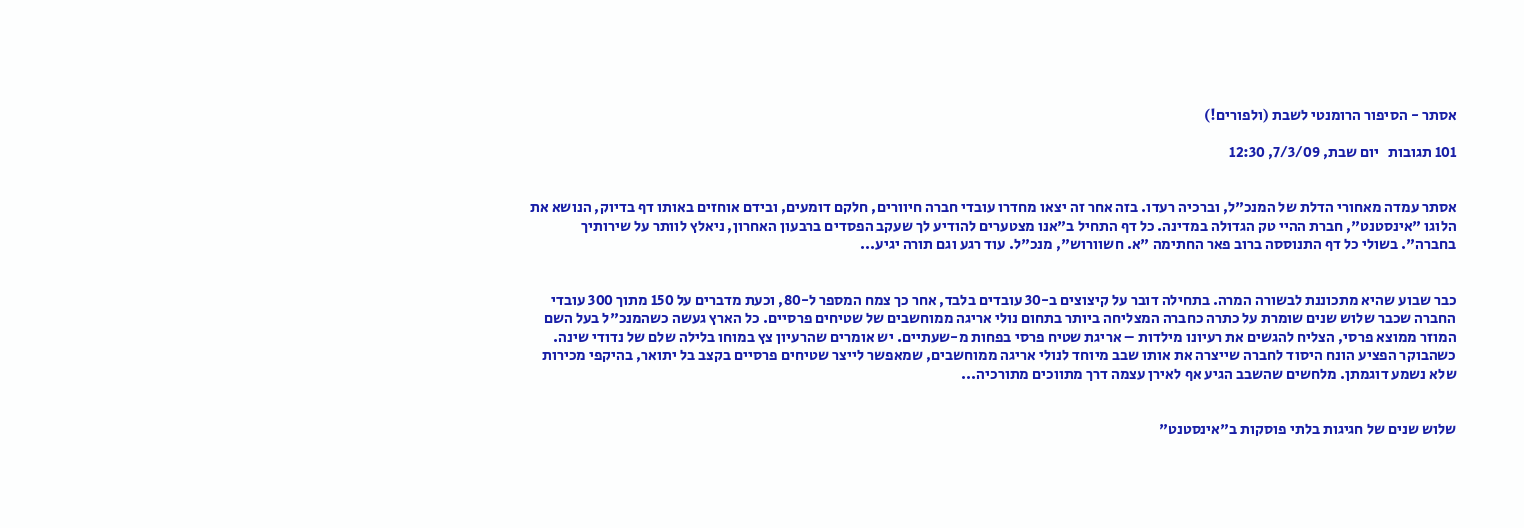אסתר - הסיפור הרומנטי לשבת (ולפורים!)

101 תגובות   יום שבת, 7/3/09, 12:30


אסתר עמדה מאחורי הדלת של המנכ"ל, וברכיה רעדו. בזה אחר זה יצאו מחדרו עובדי חברה חיוורים, חלקם דומעים, ובידם אוחזים באותו דף בדיוק, הנושא את הלוגו "אינסטנט", חברת ההיי טק הגדולה במדינה. כל דף התחיל ב"אנו מצטערים להודיע לך שעקב הפסדים ברבעון האחרון, ניאלץ לוותר על שירותיך בחברה". בשולי כל דף התנוססה ברוב פאר החתימה "א. חשוורוש", מנכ"ל. עוד רגע וגם תורה יגיע...


כבר שבוע שהיא מתכוננת לבשורה המרה. בתחילה דובר על קיצוצים ב-30 עובדים בלבד, אחר כך צמח המספר ל-80, וכעת מדברים על 150 מתוך 300 עובדי החברה שכבר שלוש שנים שומרת על כתרה כחברה המצליחה ביותר בתחום נולי אריגה ממוחשבים של שטיחים פרסיים. כל הארץ געשה כשהמנכ"ל בעל השם המוזר ממוצא פרסי, הצליח להגשים את רעיונו מילדות – אריגת שטיח פרסי בפחות מ-שעתיים. יש אומרים שהרעיון צץ במוחו בלילה שלם של נדודי שינה. כשהבוקר הפציע הונח היסוד לחברה שייצרה את אותו שבב מיוחד לנולי אריגה ממוחשבים, שמאפשר לייצר שטיחים פרסיים בקצב בל יתואר, בהיקפי מכירות שלא נשמע דוגמתן. מלחשים שהשבב הגיע אף לאירן עצמה דרך מתווכים מתורכיה...


שלוש שנים של חגיגות בלתי פוסקות ב"אינסטנט"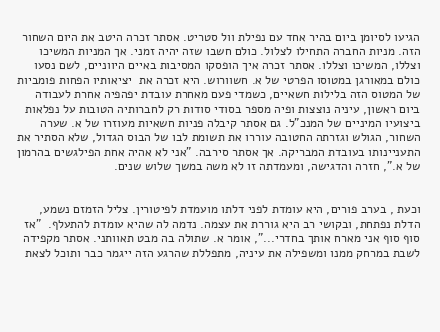הגיעו לסיומן ביום בהיר אחד עם נפילת וול סטריט. אסתר זכרה היטב את היום השחור הזה. מניות החברה התחילו לצלול. כולם חשבו שזה יהיה זמני. אך המניות המשיכו וצללו, המשיכו וצללו. אסתר זכרה איך הופסקו המסיבות באיים היווניים, לשם נסעו כולם במאורגן במטוסו הפרטי של א. חשוורוש. היא זכרה את  יציאותיו הפחות פומביות של המטוס הזה בלילות חשאיים, כשמדי פעם מאחרת עובדת יפהפיה אחרת לעבודה ביום ראשון, עיניה נוצצות ופיה מספר בסודי סודות רק לחברותיה הטובות על נפלאות ביצועיו המיניים של המנכ"ל. גם אסתר קיבלה פניות חשאיות מעוזרו של א. שערה השחור, הגולש וגזרתה החטובה עוררו את תשומת לבו של הבוס הגדול, שלא הסתיר את התעניינותו בעובדת המבריקה. אך אסתר סירבה. "אני לא אהיה אחת הפילגשים בהרמון של א.", חזרה והדגישה, ומעמדתה זו לא משה במשך שלוש שנים.


וכעת , בערב פורים, היא עומדת לפני דלתו מועמדת לפיטורין. צליל הזמזם נשמע, הדלת נפתחת, ובקושי רב היא גוררת את עצמה. נדמה לה שהיא עומדת להתעלף.  "אז סוף סוף אני מארח אותך בחדרי...", אומר א. שתולה בה מבט תאוותני. אסתר מקפידה לשבת במרחק ממנו ומשפילה את עיניה, מתפללת שהרגע הזה ייגמר כבר ותוכל לצאת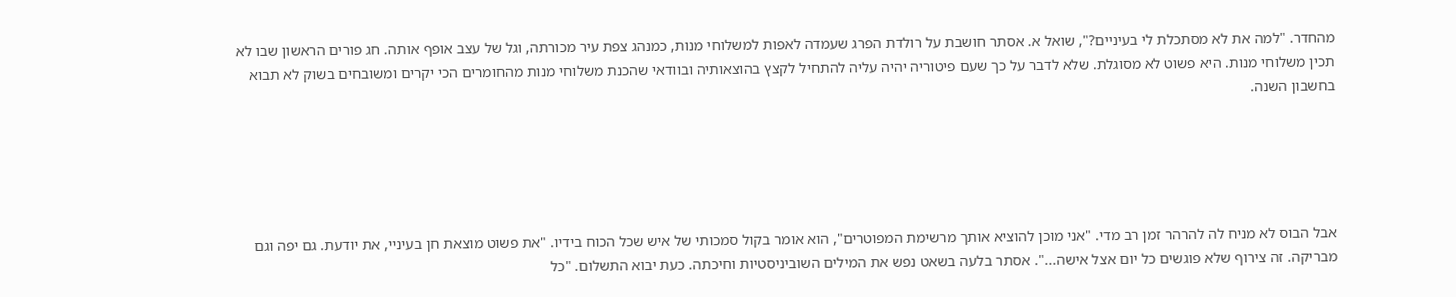מהחדר. "למה את לא מסתכלת לי בעיניים?", שואל א. אסתר חושבת על רולדת הפרג שעמדה לאפות למשלוחי מנות, כמנהג צפת עיר מכורתה, וגל של עצב אופף אותה. חג פורים הראשון שבו לא תכין משלוחי מנות. היא פשוט לא מסוגלת. שלא לדבר על כך שעם פיטוריה יהיה עליה להתחיל לקצץ בהוצאותיה ובוודאי שהכנת משלוחי מנות מהחומרים הכי יקרים ומשובחים בשוק לא תבוא בחשבון השנה.





אבל הבוס לא מניח לה להרהר זמן רב מדי. "אני מוכן להוציא אותך מרשימת המפוטרים", הוא אומר בקול סמכותי של איש שכל הכוח בידיו. "את פשוט מוצאת חן בעיניי, את יודעת. גם יפה וגם מבריקה. זה צירוף שלא פוגשים כל יום אצל אישה...". אסתר בלעה בשאט נפש את המילים השוביניסטיות וחיכתה. כעת יבוא התשלום. "כל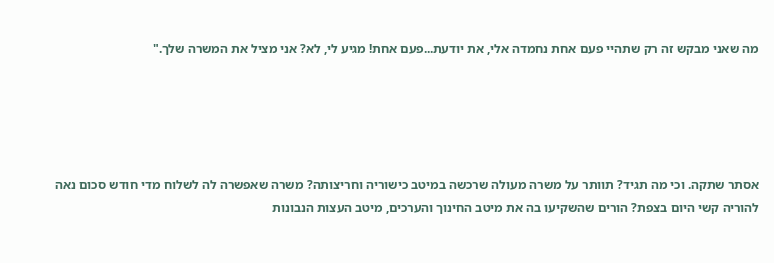מה שאני מבקש זה רק שתהיי פעם אחת נחמדה אלי, את יודעת...פעם אחת! מגיע לי, לא? אני מציל את המשרה שלך."





אסתר שתקה. וכי מה תגיד? תוותר על משרה מעולה שרכשה במיטב כישוריה וחריצותה? משרה שאפשרה לה לשלוח מדי חודש סכום נאה להוריה קשי היום בצפת? הורים שהשקיעו בה את מיטב החינוך והערכים, מיטב העצות הנבונות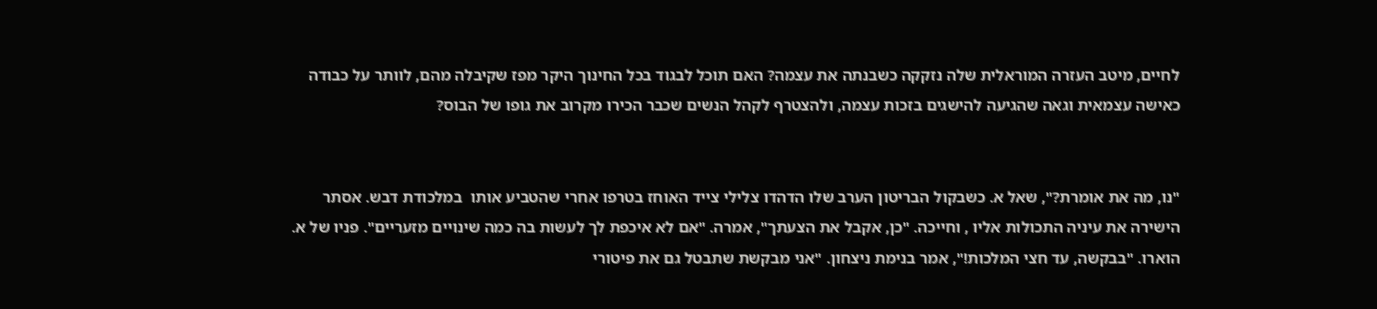לחיים, מיטב העזרה המוראלית שלה נזקקה כשבנתה את עצמה? האם תוכל לבגוד בכל החינוך היקר מפז שקיבלה מהם, לוותר על כבודה כאישה עצמאית וגאה שהגיעה להישגים בזכות עצמה, ולהצטרף לקהל הנשים שכבר הכירו מקרוב את גופו של הבוס?


"נו, מה את אומרת?", שאל א. כשבקול הבריטון הערב שלו הדהדו צלילי צייד האוחז בטרפו אחרי שהטביע אותו  במלכודת דבש. אסתר הישירה את עיניה התכולות אליו , וחייכה. "כן, אקבל את הצעתך", אמרה. "אם לא איכפת לך לעשות בה כמה שינויים מזעריים". פניו של א. הוארו. "בבקשה, עד חצי המלכות!", אמר בנימת ניצחון. "אני מבקשת שתבטל גם את פיטורי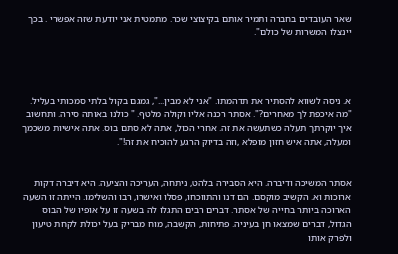שאר העובדים בחברה ותמיר אותם בקיצוצי שכר. מתמטית אני יודעת שזה אפשרי . בכך יינצלו המשרות של כולם".




א. ניסה לשווא להסתיר את תדהמתו. "אני לא מבין...", גמגם בקול בלתי סמכותי בעליל. "מה איכפת לך מאחרים?". אסתר רכנה אליו וקולה מלטף. " כולנו באותה סירה. ותחשוב איך יוקרתך תעלה כשתעשה את זה. אחרי הכול, אתה לא סתם בוס. אתה אישיות משכמך ומעלה, אתה איש חזון מופלא ,וזה בדיוק הרגע להוכיח את זה!".


אסתר המשיכה ודיברה. היא הסבירה בלהט, ניתחה, העריכה והציעה. היא דיברה דקות ארוכות וא. הקשיב מוקסם. הם דנו והתווכחו, פסלו ואישרו, רבו והשלימו. הייתה זו השעה הארוכה ביותר בחייה של אסתר. דברים רבים התגלו לה בשעה זו על אופיו של הבוס הגדול, דברים שמצאו חן בעיניה. פתיחות, הקשבה, מוח מבריק בעל יכולת לקחת טיעון ולפרק אותו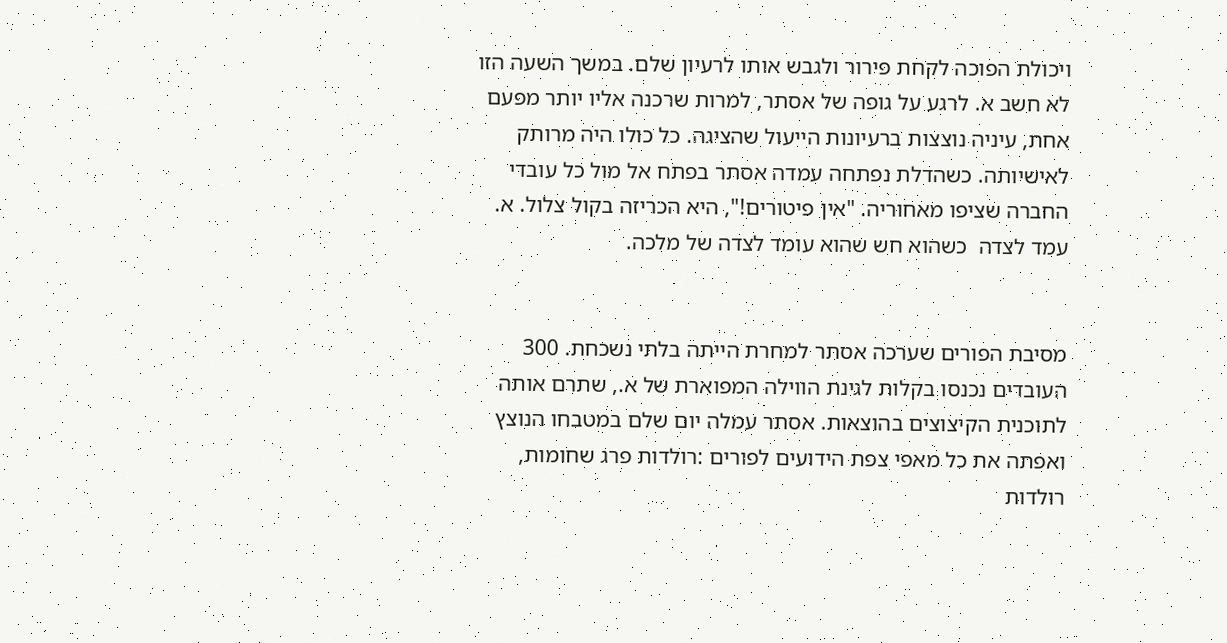ויכולת הפוכה לקחת פירור ולגבש אותו לרעיון שלם. במשך השעה הזו לא חשב א. לרגע על גופה של אסתר, למרות שרכנה אליו יותר מפעם אחת, עיניה נוצצות ברעיונות הייעול שהציגה. כל כולו היה מרותק לאישיותה. כשהדלת נפתחה עמדה אסתר בפתח אל מול כל עובדי החברה שציפו מאחוריה. "אין פיטורים!", היא הכריזה בקול צלול. א. עמד לצדה  כשהוא חש שהוא עומד לצדה של מלכה.


מסיבת הפורים שערכה אסתר למחרת הייתה בלתי נשכחת. 300 העובדים נכנסו בקלות לגינת הווילה המפוארת של א., שתרם אותה לתוכנית הקיצוצים בהוצאות. אסתר עמלה יום שלם במטבחו הנוצץ ואפתה את כל מאפי צפת הידועים לפורים :רולדות פרג שחומות, רולדות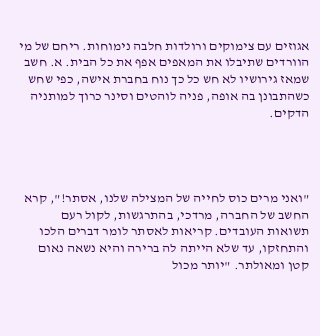אגוזים עם צימוקים ורולדות חלבה נימוחות. ריחם של מי הוורדים שתיבלו את המאפים אפף את כל הבית. א. חשב שמאז גירושיו לא חש כל כך נוח בחברת אישה, כפי שחש כשהתבונן בה אופה, פניה לוהטים וסינר כרוך למותניה הדקים.




"ואני מרים כוס לחייה של המצילה שלנו, אסתר!", קרא החשב של החברה, מרדכי, בהתרגשות, לקול רעם תשואות העובדים. קריאות לאסתר לומר דברים הלכו והתחזקו, עד שלא הייתה לה ברירה והיא נשאה נאום קטן ומאולתר. "יותר מכול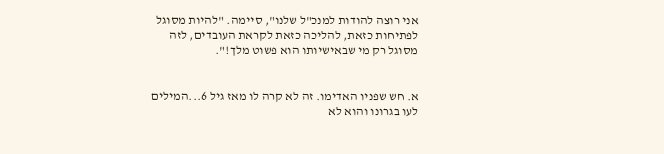אני רוצה להודות למנכ"ל שלנו", סיימה. "להיות מסוגל לפתיחות כזאת, להליכה כזאת לקראת העובדים, לזה מסוגל רק מי שבאישיותו הוא פשוט מלך!".


א. חש שפניו האדימו. זה לא קרה לו מאז גיל 6...המילים לעו בגרונו והוא לא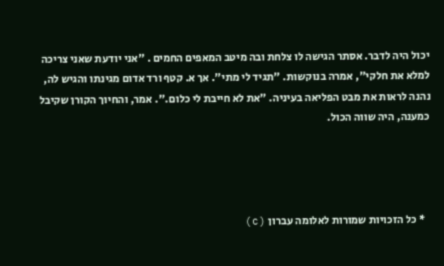יכול היה לדבר. אסתר הגישה לו צלחת ובה מיטב המאפים החמים . "אני יודעת שאני צריכה למלא את חלקי", אמרה בנוקשות. "תגיד לי מתי". אך א. קטף ורד אדום מגינתו והגיש לה, נהנה לראות את מבט הפליאה בעיניה. "את לא חייבת לי כלום.". אמר, והחיוך הקורן שקיבל כמענה, היה שווה הכול.




   * כל הזכויות שמורות לאלומה עברון (c)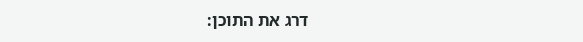דרג את התוכן: